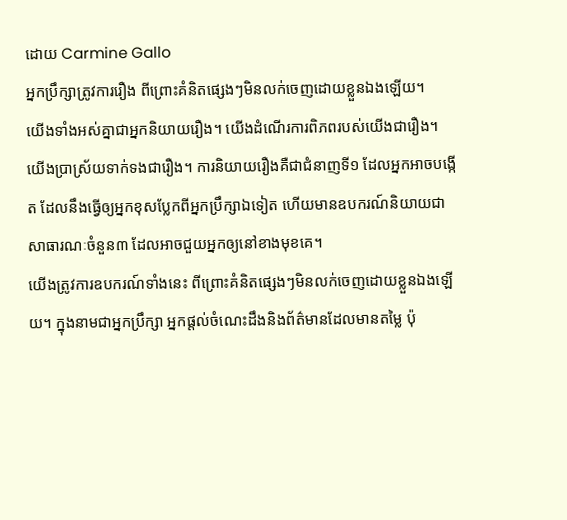ដោយ Carmine Gallo
អ្នកប្រឹក្សាត្រូវការរឿង ពីព្រោះគំនិតផ្សេងៗមិនលក់ចេញដោយខ្លួនឯងឡើយ។
យើងទាំងអស់គ្នាជាអ្នកនិយាយរឿង។ យើងដំណើរការពិភពរបស់យើងជារឿង។ យើងប្រាស្រ័យទាក់ទងជារឿង។ ការនិយាយរឿងគឺជាជំនាញទី១ ដែលអ្នកអាចបង្កើត ដែលនឹងធ្វើឲ្យអ្នកខុសប្លែកពីអ្នកប្រឹក្សាឯទៀត ហើយមានឧបករណ៍និយាយជាសាធារណៈចំនួន៣ ដែលអាចជួយអ្នកឲ្យនៅខាងមុខគេ។
យើងត្រូវការឧបករណ៍ទាំងនេះ ពីព្រោះគំនិតផ្សេងៗមិនលក់ចេញដោយខ្លួនឯងឡើយ។ ក្នុងនាមជាអ្នកប្រឹក្សា អ្នកផ្ដល់ចំណេះដឹងនិងព័ត៌មានដែលមានតម្លៃ ប៉ុ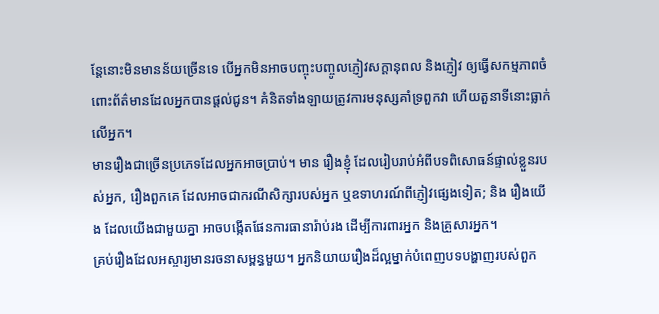ន្តែនោះមិនមានន័យច្រើនទេ បើអ្នកមិនអាចបញ្ចុះបញ្ចូលភ្ញៀវសក្ដានុពល និងភ្ញៀវ ឲ្យធ្វើសកម្មភាពចំពោះព័ត៌មានដែលអ្នកបានផ្ដល់ជូន។ គំនិតទាំងឡាយត្រូវការមនុស្សគាំទ្រពួកវា ហើយតួនាទីនោះធ្លាក់លើអ្នក។
មានរឿងជាច្រើនប្រភេទដែលអ្នកអាចប្រាប់។ មាន រឿងខ្ញុំ ដែលរៀបរាប់អំពីបទពិសោធន៍ផ្ទាល់ខ្លួនរបស់អ្នក, រឿងពួកគេ ដែលអាចជាករណីសិក្សារបស់អ្នក ឬឧទាហរណ៍ពីភ្ញៀវផ្សេងទៀត; និង រឿងយើង ដែលយើងជាមួយគ្នា អាចបង្កើតផែនការធានារ៉ាប់រង ដើម្បីការពារអ្នក និងគ្រួសារអ្នក។
គ្រប់រឿងដែលអស្ចារ្យមានរចនាសម្ពន្ធមួយ។ អ្នកនិយាយរឿងដ៏ល្អម្នាក់បំពេញបទបង្ហាញរបស់ពួក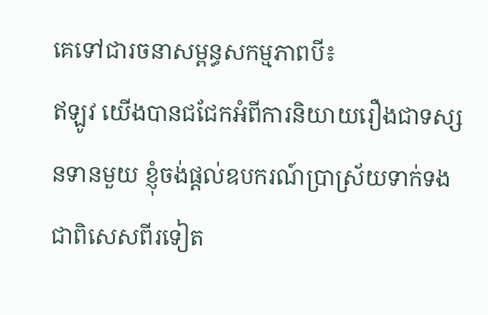គេទៅជារចនាសម្ពន្ធសកម្មភាពបី៖
ឥឡូវ យើងបានជជែកអំពីការនិយាយរឿងជាទស្សនទានមួយ ខ្ញុំចង់ផ្ដល់ឧបករណ៍ប្រាស្រ័យទាក់ទងជាពិសេសពីរទៀត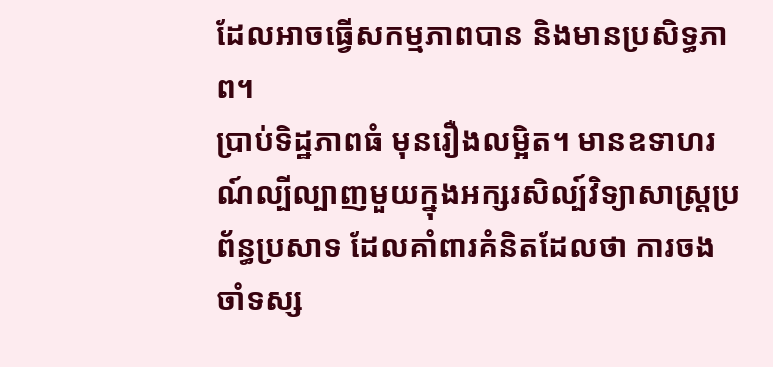ដែលអាចធ្វើសកម្មភាពបាន និងមានប្រសិទ្ធភាព។
ប្រាប់ទិដ្ឋភាពធំ មុនរឿងលម្អិត។ មានឧទាហរណ៍ល្បីល្បាញមួយក្នុងអក្សរសិល្ប៍វិទ្យាសាស្ត្រប្រព័ន្ធប្រសាទ ដែលគាំពារគំនិតដែលថា ការចងចាំទស្ស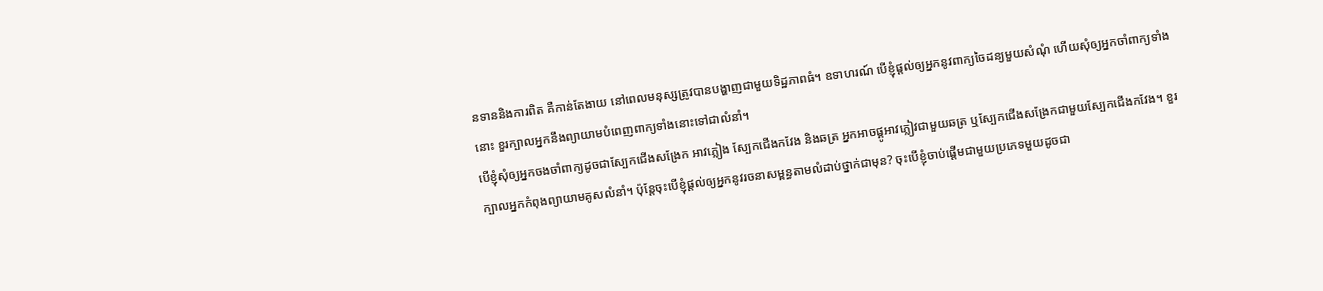នទាននិងការពិត គឺកាន់តែងាយ នៅពេលមនុស្សត្រូវបានបង្ហាញជាមួយទិដ្ឋភាពធំ។ ឧទាហរណ៍ បើខ្ញុំផ្ដល់ឲ្យអ្នកនូវពាក្យចៃដន្យមួយសំណុំ ហើយសុំឲ្យអ្នកចាំពាក្យទាំងនោះ ខួរក្បាលអ្នកនឹងព្យាយាមបំពេញពាក្យទាំងនោះទៅជាលំនាំ។
បើខ្ញុំសុំឲ្យអ្នកចងចាំពាក្យដូចជាស្បែកជើងសង្រែក អាវភ្លៀង ស្បែកជើងកវែង និងឆត្រ អ្នកអាចផ្គូអាវភ្លៀវជាមួយឆត្រ ឬស្បែកជើងសង្រែកជាមួយស្បែកជើងកវែង។ ខួរក្បាលអ្នកកំពុងព្យាយាមគូសលំនាំ។ ប៉ុន្តែចុះបើខ្ញុំផ្ដល់ឲ្យអ្នកនូវរចនាសម្ពន្ធតាមលំដាប់ថ្នាក់ជាមុន? ចុះបើខ្ញុំចាប់ផ្ដើមជាមួយប្រភេទមួយដូចជា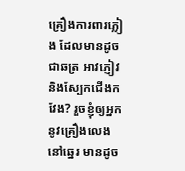គ្រឿងការពារភ្លៀង ដែលមានដូចជាឆត្រ អាវភ្ញៀវ និងស្បែកជើងកវែង? រួចខ្ញុំឲ្យអ្នកនូវគ្រឿងលេងនៅឆ្នេរ មានដូច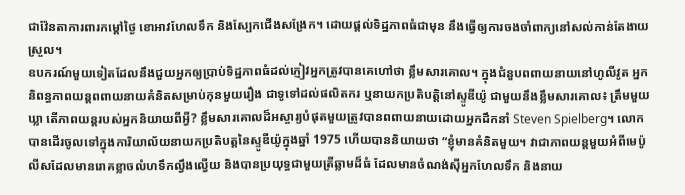ជាវ៉ែនតាការពារកម្ដៅថ្ងៃ ខោអាវហែលទឹក និងស្បែកជើងសង្រែក។ ដោយផ្ដល់ទិដ្ឋភាពធំជាមុន នឹងធ្វើឲ្យការចងចាំពាក្យនៅសល់កាន់តែងាយស្រួល។
ឧបករណ៍មួយទៀតដែលនឹងជួយអ្នកឲ្យប្រាប់ទិដ្ឋភាពធំដល់ភ្ញៀវអ្នកត្រូវបានគេហៅថា ខ្លឹមសារគោល។ ក្នុងជំនួបពពាយនាយនៅហូលីវូត អ្នកនិពន្ធភាពយន្តពពាយនាយគំនិតសម្រាប់កុនមួយរឿង ជាទូទៅដល់ផលិតករ ឬនាយកប្រតិបត្តិនៅស្ទូឌីយ៉ូ ជាមួយនឹងខ្លឹមសារគោល៖ ត្រឹមមួយឃ្លា តើភាពយន្តរបស់អ្នកនិយាយពីអ្វី? ខ្លឹមសារគោលដ៏អស្ចារ្យបំផុតមួយត្រូវបានពពាយនាយដោយអ្នកដឹកនាំ Steven Spielberg។ លោកបានដើរចូលទៅក្នុងការិយាល័យនាយកប្រតិបត្តនៃស្ទូឌីយ៉ូក្នុងឆ្នាំ 1975 ហើយបាននិយាយថា “ខ្ញុំមានគំនិតមួយ។ វាជាភាពយន្តមួយអំពីមេប៉ូលីសដែលមានរោគខ្លាចលំហទឹកល្វឹងល្វើយ និងបានប្រយុទ្ធជាមួយត្រីឆ្លាមដ៏ធំ ដែលមានចំណង់ស៊ីអ្នកហែលទឹក និងនាយ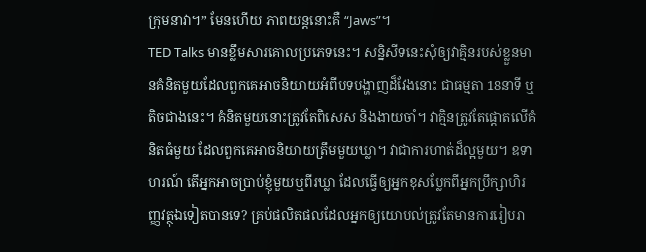ក្រុមនាវា។” មែនហើយ ភាពយន្តនោះគឺ “Jaws”។
TED Talks មានខ្លឹមសារគោលប្រភេទនេះ។ សន្និសីទនេះសុំឲ្យវាគ្មិនរបស់ខ្លួនមានគំនិតមួយដែលពួកគេអាចនិយាយអំពីបទបង្ហាញដ៏វែងនោះ ជាធម្មតា 18នាទី ឬតិចជាងនេះ។ គំនិតមួយនោះត្រូវតែពិសេស និងងាយចាំ។ វាគ្មិនត្រូវតែផ្ដោតលើគំនិតធំមួយ ដែលពួកគេអាចនិយាយត្រឹមមួយឃ្លា។ វាជាការហាត់ដ៏ល្អមួយ។ ឧទាហរណ៍ តើអ្នកអាចប្រាប់ខ្ញុំមួយឬពីរឃ្លា ដែលធ្វើឲ្យអ្នកខុសប្លែកពីអ្នកប្រឹក្សាហិរញ្ញវត្ថុឯទៀតបានទេ? គ្រប់ផលិតផលដែលអ្នកឲ្យយោបល់ត្រូវតែមានការរៀបរា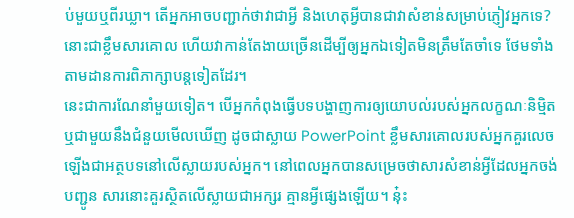ប់មួយឬពីរឃ្លា។ តើអ្នកអាចបញ្ជាក់ថាវាជាអ្វី និងហេតុអ្វីបានជាវាសំខាន់សម្រាប់ភ្ញៀវអ្នកទេ? នោះជាខ្លឹមសារគោល ហើយវាកាន់តែងាយច្រើនដើម្បីឲ្យអ្នកឯទៀតមិនត្រឹមតែចាំទេ ថែមទាំងតាមដានការពិភាក្សាបន្តទៀតដែរ។
នេះជាការណែនាំមួយទៀត។ បើអ្នកកំពុងធ្វើបទបង្ហាញការឲ្យយោបល់របស់អ្នកលក្ខណៈនិម្មិត ឬជាមួយនឹងជំនួយមើលឃើញ ដូចជាស្លាយ PowerPoint ខ្លឹមសារគោលរបស់អ្នកគួរលេចឡើងជាអត្ថបទនៅលើស្លាយរបស់អ្នក។ នៅពេលអ្នកបានសម្រេចថាសារសំខាន់អ្វីដែលអ្នកចង់បញ្ជូន សារនោះគួរស្ថិតលើស្លាយជាអក្សរ គ្មានអ្វីផ្សេងឡើយ។ នុ៎ះ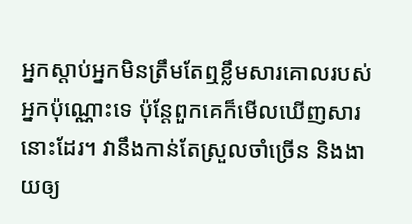អ្នកស្ដាប់អ្នកមិនត្រឹមតែឮខ្លឹមសារគោលរបស់អ្នកប៉ុណ្ណោះទេ ប៉ុន្តែពួកគេក៏មើលឃើញសារនោះដែរ។ វានឹងកាន់តែស្រួលចាំច្រើន និងងាយឲ្យ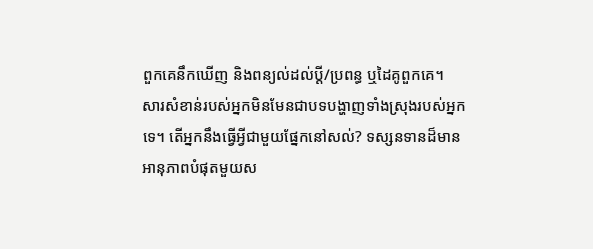ពួកគេនឹកឃើញ និងពន្យល់ដល់ប្ដី/ប្រពន្ធ ឬដៃគូពួកគេ។
សារសំខាន់របស់អ្នកមិនមែនជាបទបង្ហាញទាំងស្រុងរបស់អ្នកទេ។ តើអ្នកនឹងធ្វើអ្វីជាមួយផ្នែកនៅសល់? ទស្សនទានដ៏មានអានុភាពបំផុតមួយស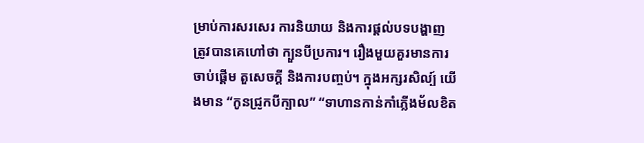ម្រាប់ការសរសេរ ការនិយាយ និងការផ្ដល់បទបង្ហាញ ត្រូវបានគេហៅថា ក្បួនបីប្រការ។ រឿងមួយគួរមានការចាប់ផ្ដើម តួសេចក្ដី និងការបញ្ចប់។ ក្នុងអក្សរសិល្ប៍ យើងមាន “កូនជ្រូកបីក្បាល” “ទាហានកាន់កាំភ្លើងម័លខិត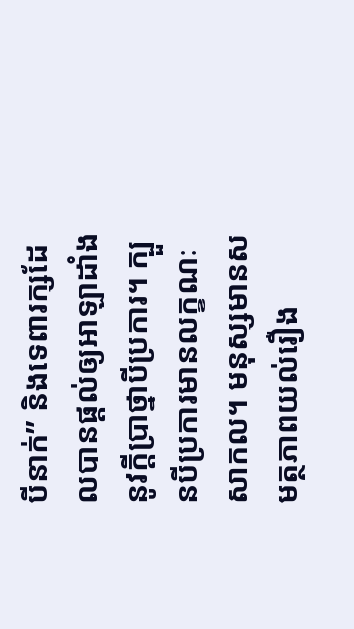បីនាក់” និងទេពារក្សដែលបានផ្ដល់ឲ្យអាឡាដាំងនូវក្ដីប្រាថ្នាបីប្រការ។ ក្បួនបីប្រការមានលក្ខណៈសាកល។ មនុស្សមានសមត្ថភាពយល់រឿង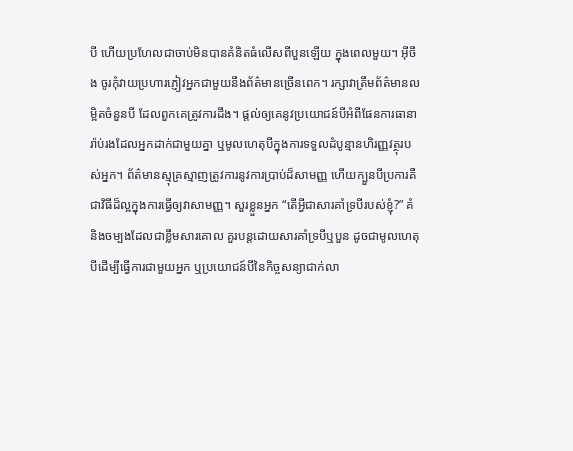បី ហើយប្រហែលជាចាប់មិនបានគំនិតធំលើសពីបួនឡើយ ក្នុងពេលមួយ។ អ៊ីចឹង ចូរកុំវាយប្រហារភ្ញៀវអ្នកជាមួយនឹងព័ត៌មានច្រើនពេក។ រក្សាវាត្រឹមព័ត៌មានលម្អិតចំនួនបី ដែលពួកគេត្រូវការដឹង។ ផ្ដល់ឲ្យគេនូវប្រយោជន៍បីអំពីផែនការធានារ៉ាប់រងដែលអ្នកដាក់ជាមួយគ្នា ឬមូលហេតុបីក្នុងការទទួលដំបូន្មានហិរញ្ញវត្ថុរបស់អ្នក។ ព័ត៌មានស្មុគ្រស្មាញត្រូវការនូវការប្រាប់ដ៏សាមញ្ញ ហើយក្បួនបីប្រការគឺជាវិធីដ៏ល្អក្នុងការធ្វើឲ្យវាសាមញ្ញ។ សួរខ្លួនអ្នក “តើអ្វីជាសារគាំទ្របីរបស់ខ្ញុំ?” គំនិងចម្បងដែលជាខ្លឹមសារគោល គួរបន្តដោយសារគាំទ្របីឬបួន ដូចជាមូលហេតុបីដើម្បីធ្វើការជាមួយអ្នក ឬប្រយោជន៍បីនៃកិច្ចសន្យាជាក់លា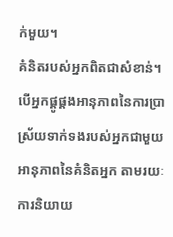ក់មួយ។
គំនិតរបស់អ្នកពិតជាសំខាន់។ បើអ្នកផ្គូផ្គងអានុភាពនៃការប្រាស្រ័យទាក់ទងរបស់អ្នកជាមួយអានុភាពនៃគំនិតអ្នក តាមរយៈការនិយាយ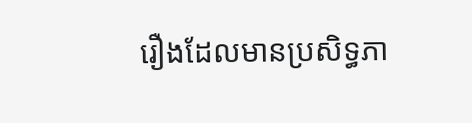រឿងដែលមានប្រសិទ្ធភា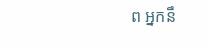ព អ្នកនឹ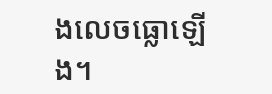ងលេចធ្លោឡើង។